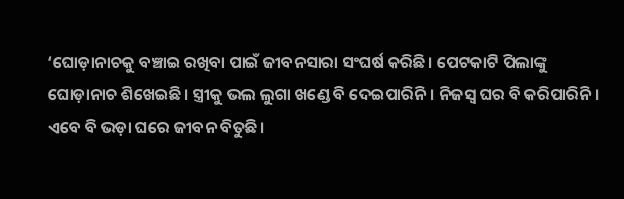‘ଘୋଡ଼ାନାଚକୁ ବଞ୍ଚାଇ ରଖିବା ପାଇଁ ଜୀବନସାରା ସଂଘର୍ଷ କରିଛି। ପେଟକାଟି ପିଲାଙ୍କୁ ଘୋଡ଼ାନାଚ ଶିଖେଇଛି। ସ୍ତ୍ରୀକୁ ଭଲ ଲୁଗା ଖଣ୍ଡେ ବି ଦେଇପାରିନି। ନିଜସ୍ବ ଘର ବି କରିପାରିନି। ଏବେ ବି ଭଡ଼ା ଘରେ ଜୀବନ ବିତୁଛି।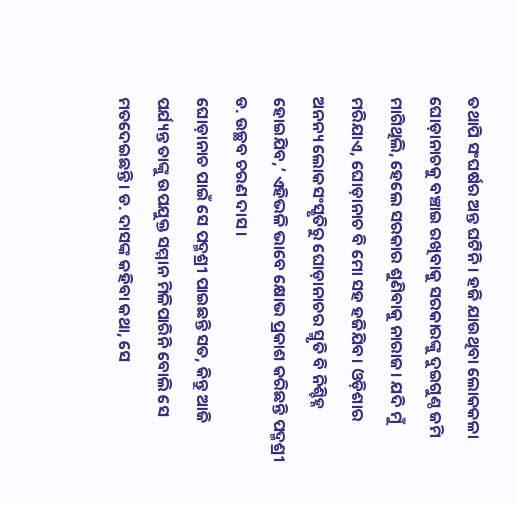ତଥାପି ସଂଘର୍ଷର ଅନ୍ତ ଘଟିନି। ହଜି ଯାଉଥିବା ଲୋକକଳା ଘୋଡ଼ାନାଚକୁ ବଞ୍ଚାଇ ରଖିବାକୁ ସରକାରଙ୍କୁ ଦୁଇଗୁଣ୍ଠ ଜମି ମାଗିଥିଲି, ହେଲେ ସରକାର ଶୁଣିବାକୁ ନାରାଜ। ଯଦି ମୁଁ ମରିଯାଏ, ଘୋଡ଼ାନାଚ ବି ମୋ ସହ ହଜିଯିବ। ଓଡ଼ିଶାର ଅନନ୍ୟ ଲୋକସଂସ୍କୃତିରୁ ଘୋଡ଼ାନାଚର ସ୍ମୃତି ବି ନିଶ୍ଚିହ୍ନ ହୋଇଯିବ,’ ଏହିଭଳି ଭାବେ କ୍ଷୋଭ ପ୍ରକାଶ କରିଛନ୍ତି ପଦ୍ମଶ୍ରୀ ଡ. ଉଚ୍ଛବ ଚରଣ ଦାସ।
ଘୋଡ଼ାନାଚ ପାଇଁ ସେ ପଦ୍ମଶ୍ରୀ ପାଇଛନ୍ତି ସତ, କିନ୍ତୁ ଆଜି ପର୍ଯ୍ୟନ୍ତ ତାଙ୍କୁ ଉପଯୁକ୍ତ ସମ୍ମାନ ମିଳିପାରିନି ବୋଲି ସେ ମତଦେଇଛନ୍ତି। ଡ. ଦାସଙ୍କ କହିବା କଥା, ସେ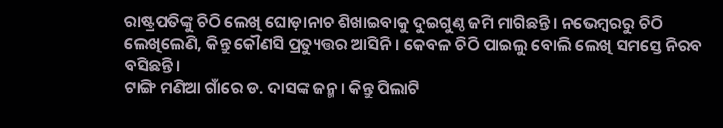ରାଷ୍ଟ୍ରପତିଙ୍କୁ ଚିଠି ଲେଖି ଘୋଡ଼ାନାଚ ଶିଖାଇବାକୁ ଦୁଇଗୁଣ୍ଠ ଜମି ମାଗିଛନ୍ତି। ନଭେମ୍ବରରୁ ଚିଠି ଲେଖିଲେଣି, କିନ୍ତୁ କୌଣସି ପ୍ରତ୍ୟୁତ୍ତର ଆସିନି। କେବଳ ଚିଠି ପାଇଲୁ ବୋଲି ଲେଖି ସମସ୍ତେ ନିରବ ବସିଛନ୍ତି।
ଟାଙ୍ଗି ମଣିଆ ଗାଁରେ ଡ. ଦାସଙ୍କ ଜନ୍ମ। କିନ୍ତୁ ପିଲାଟି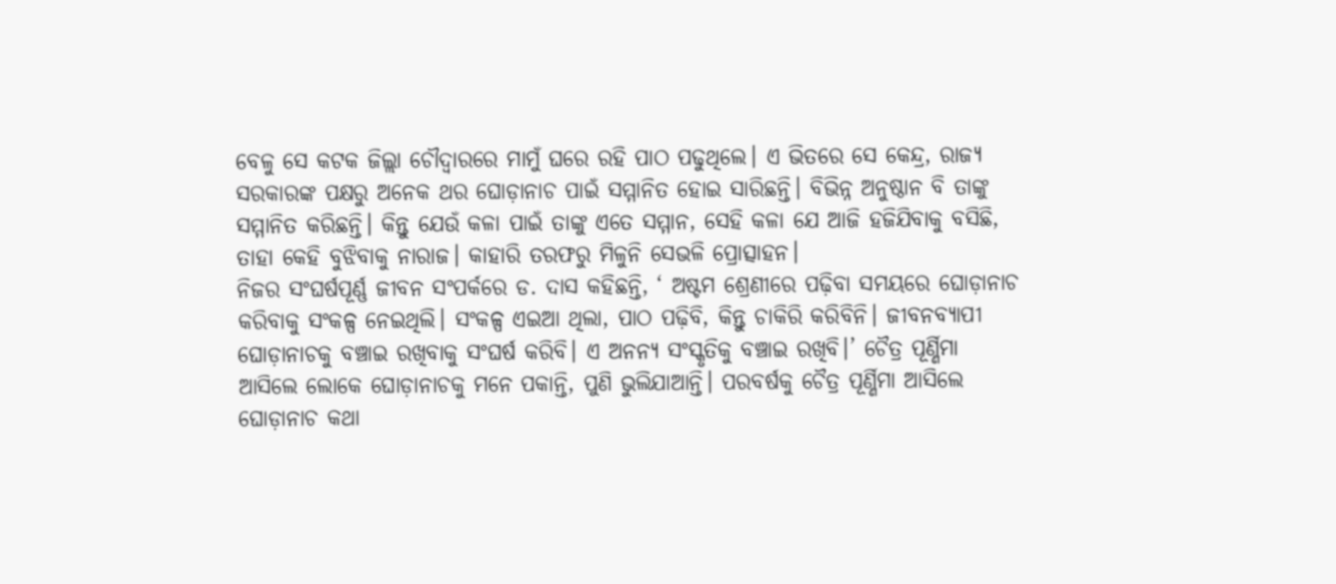ବେଳୁ ସେ କଟକ ଜିଲ୍ଲା ଚୌଦ୍ବାରରେ ମାମୁଁ ଘରେ ରହି ପାଠ ପଢୁଥିଲେ। ଏ ଭିତରେ ସେ କେନ୍ଦ୍ର, ରାଜ୍ୟ ସରକାରଙ୍କ ପକ୍ଷରୁ ଅନେକ ଥର ଘୋଡ଼ାନାଚ ପାଇଁ ସମ୍ମାନିତ ହୋଇ ସାରିଛନ୍ତି। ବିଭିନ୍ନ ଅନୁଷ୍ଠାନ ବି ତାଙ୍କୁ ସମ୍ମାନିତ କରିଛନ୍ତି। କିନ୍ତୁ ଯେଉଁ କଳା ପାଇଁ ତାଙ୍କୁ ଏତେ ସମ୍ମାନ, ସେହି କଳା ଯେ ଆଜି ହଜିଯିବାକୁ ବସିଛି, ତାହା କେହି ବୁଝିବାକୁ ନାରାଜ। କାହାରି ତରଫରୁ ମିଳୁନି ସେଭଳି ପ୍ରୋତ୍ସାହନ।
ନିଜର ସଂଘର୍ଷପୂର୍ଣ୍ଣ ଜୀବନ ସଂପର୍କରେ ଡ. ଦାସ କହିଛନ୍ତି, ‘ ଅଷ୍ଟମ ଶ୍ରେଣୀରେ ପଢ଼ିବା ସମୟରେ ଘୋଡ଼ାନାଚ କରିବାକୁ ସଂକଳ୍ପ ନେଇଥିଲି। ସଂକଳ୍ପ ଏଇଆ ଥିଲା, ପାଠ ପଢ଼ିବି, କିନ୍ତୁ ଚାକିରି କରିବିନି। ଜୀବନବ୍ୟାପୀ ଘୋଡ଼ାନାଚକୁ ବଞ୍ଚାଇ ରଖିବାକୁ ସଂଘର୍ଷ କରିବି। ଏ ଅନନ୍ୟ ସଂସ୍କୃତିକୁ ବଞ୍ଚାଇ ରଖିବି।’ ଚୈତ୍ର ପୂର୍ଣ୍ଣିମା ଆସିଲେ ଲୋକେ ଘୋଡ଼ାନାଚକୁ ମନେ ପକାନ୍ତି, ପୁଣି ଭୁଲିଯାଆନ୍ତି। ପରବର୍ଷକୁ ଚୈତ୍ର ପୂର୍ଣ୍ଣିମା ଆସିଲେ ଘୋଡ଼ାନାଚ କଥା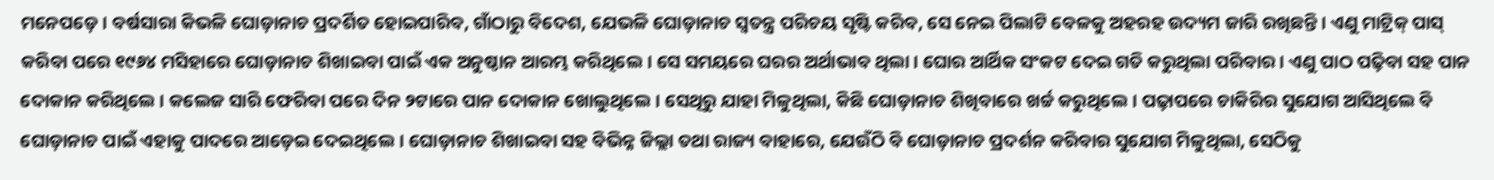ମନେପଡ଼େ। ବର୍ଷସାରା କିଭଳି ଘୋଡ଼ାନାଚ ପ୍ରଦର୍ଶିତ ହୋଇପାରିବ, ଗାଁଠାରୁ ବିଦେଶ, ଯେଭଳି ଘୋଡ଼ାନାଚ ସ୍ବତନ୍ତ୍ର ପରିଚୟ ସୃଷ୍ଟି କରିବ, ସେ ନେଇ ପିଲାଟି ବେଳକୁ ଅହରହ ଉଦ୍ୟମ ଜାରି ରଖିଛନ୍ତି। ଏଣୁ ମାଟ୍ରିକ୍ ପାସ୍ କରିବା ପରେ ୧୯୬୪ ମସିହାରେ ଘୋଡ଼ାନାଚ ଶିଖାଇବା ପାଇଁ ଏକ ଅନୁଷ୍ଠାନ ଆରମ୍ଭ କରିଥିଲେ। ସେ ସମୟରେ ଘରର ଅର୍ଥାଭାବ ଥିଲା। ଘୋର ଆର୍ଥିକ ସଂକଟ ଦେଇ ଗତି କରୁଥିଲା ପରିବାର। ଏଣୁ ପାଠ ପଢ଼ିବା ସହ ପାନ ଦୋକାନ କରିଥିଲେ । କଲେଜ ସାରି ଫେରିବା ପରେ ଦିନ ୨ଟାରେ ପାନ ଦୋକାନ ଖୋଲୁଥିଲେ। ସେଥିରୁ ଯାହା ମିଳୁଥିଲା, କିଛି ଘୋଡ଼ାନାଚ ଶିଖିବାରେ ଖର୍ଚ୍ଚ କରୁଥିଲେ। ପଢ଼ାପରେ ଚାକିରିର ସୁଯୋଗ ଆସିଥିଲେ ବି ଘୋଡ଼ାନାଚ ପାଇଁ ଏହାକୁ ପାଦରେ ଆଡ଼େଇ ଦେଇଥିଲେ। ଘୋଡ଼ାନାଚ ଶିଖାଇବା ସହ ବିଭିନ୍ନ ଜିଲ୍ଲା ତଥା ରାଜ୍ୟ ବାହାରେ, ଯେଉଁଠି ବି ଘୋଡ଼ାନାଚ ପ୍ରଦର୍ଶନ କରିବାର ସୁଯୋଗ ମିଳୁଥିଲା, ସେଠିକୁ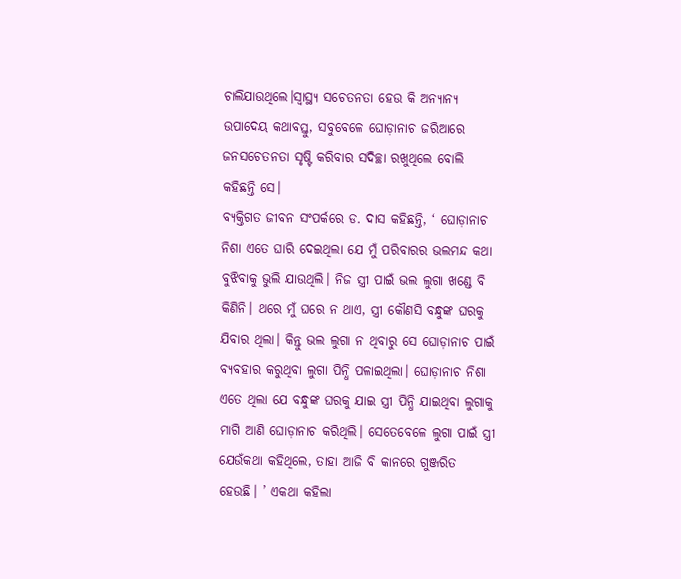ଚାଲିଯାଉଥିଲେ।ସ୍ବାସ୍ଥ୍ୟ ସଚେତନତା ହେଉ କି ଅନ୍ୟାନ୍ୟ ଉପାଦେୟ କଥାବସ୍ତୁ, ସବୁବେଳେ ଘୋଡ଼ାନାଚ ଜରିଆରେ ଜନସଚେତନତା ସୃଷ୍ଟି କରିବାର ସଦିଚ୍ଛା ରଖୁଥିଲେ ବୋଲି କହିଛନ୍ତି ସେ।
ବ୍ୟକ୍ତିଗତ ଜୀବନ ସଂପର୍କରେ ଡ. ଦାସ କହିଛନ୍ତି, ‘ ଘୋଡ଼ାନାଚ ନିଶା ଏତେ ଘାରି ଦେଇଥିଲା ଯେ ମୁଁ ପରିବାରର ଭଲମନ୍ଦ କଥା ବୁଝିବାକୁ ଭୁଲି ଯାଉଥିଲି। ନିଜ ସ୍ତ୍ରୀ ପାଇଁ ଭଲ ଲୁଗା ଖଣ୍ଡେ ବି କିଣିନି। ଥରେ ମୁଁ ଘରେ ନ ଥାଏ, ସ୍ତ୍ରୀ କୌଣସି ବନ୍ଧୁଙ୍କ ଘରକୁ ଯିବାର ଥିଲା। କିନ୍ତୁ ଭଲ ଲୁଗା ନ ଥିବାରୁ ସେ ଘୋଡ଼ାନାଚ ପାଇଁ ବ୍ୟବହାର କରୁଥିବା ଲୁଗା ପିନ୍ଧି ପଳାଇଥିଲା। ଘୋଡ଼ାନାଚ ନିଶା ଏତେ ଥିଲା ଯେ ବନ୍ଧୁଙ୍କ ଘରକୁ ଯାଇ ସ୍ତ୍ରୀ ପିନ୍ଧି ଯାଇଥିବା ଲୁଗାକୁ ମାଗି ଆଣି ଘୋଡ଼ାନାଚ କରିଥିଲି। ସେତେବେଳେ ଲୁଗା ପାଇଁ ସ୍ତ୍ରୀ ଯେଉଁକଥା କହିଥିଲେ, ତାହା ଆଜି ବି କାନରେ ଗୁଞ୍ଜରିତ ହେଉଛି। ’ ଏକଥା କହିଲା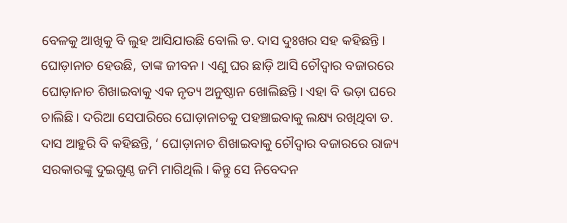ବେଳକୁ ଆଖିକୁ ବି ଲୁହ ଆସିଯାଉଛି ବୋଲି ଡ. ଦାସ ଦୁଃଖର ସହ କହିଛନ୍ତି। ଘୋଡ଼ାନାଚ ହେଉଛି, ତାଙ୍କ ଜୀବନ। ଏଣୁ ଘର ଛାଡ଼ି ଆସି ଚୌଦ୍ବାର ବଜାରରେ ଘୋଡ଼ାନାଚ ଶିଖାଇବାକୁ ଏକ ନୃତ୍ୟ ଅନୁଷ୍ଠାନ ଖୋଲିଛନ୍ତି। ଏହା ବି ଭଡ଼ା ଘରେ ଚାଲିଛି। ଦରିଆ ସେପାରିରେ ଘୋଡ଼ାନାଚକୁ ପହଞ୍ଚାଇବାକୁ ଲକ୍ଷ୍ୟ ରଖିଥିବା ଡ. ଦାସ ଆହୁରି ବି କହିଛନ୍ତି, ‘ ଘୋଡ଼ାନାଚ ଶିଖାଇବାକୁ ଚୌଦ୍ବାର ବଜାରରେ ରାଜ୍ୟ ସରକାରଙ୍କୁ ଦୁଇଗୁଣ୍ଠ ଜମି ମାଗିଥିଲି। କିନ୍ତୁ ସେ ନିବେଦନ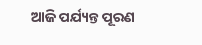ଆଜି ପର୍ଯ୍ୟନ୍ତ ପୂରଣ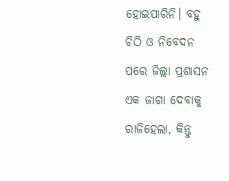ହୋଇପାରିନି। ବହୁ ଚିଠି ଓ ନିବେଦନ ପରେ ଜିଲ୍ଲା ପ୍ରଶାସନ ଏକ ଜାଗା ଦେବାକୁ ରାଜିହେଲା, କିନ୍ତୁ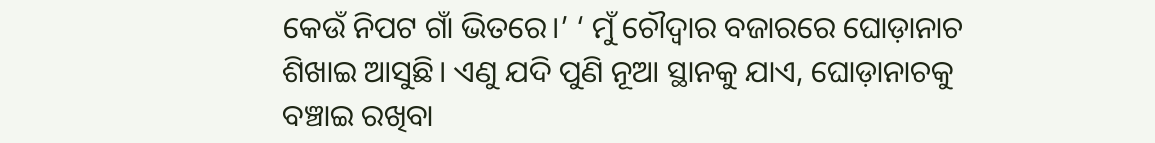କେଉଁ ନିପଟ ଗାଁ ଭିତରେ।’ ‘ ମୁଁ ଚୌଦ୍ବାର ବଜାରରେ ଘୋଡ଼ାନାଚ ଶିଖାଇ ଆସୁଛି। ଏଣୁ ଯଦି ପୁଣି ନୂଆ ସ୍ଥାନକୁ ଯାଏ, ଘୋଡ଼ାନାଚକୁ ବଞ୍ଚାଇ ରଖିବା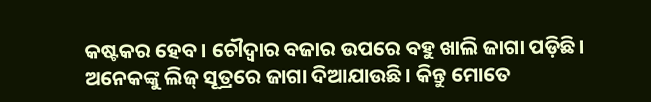କଷ୍ଟକର ହେବ। ଚୌଦ୍ବାର ବଜାର ଉପରେ ବହୁ ଖାଲି ଜାଗା ପଡ଼ିଛି। ଅନେକଙ୍କୁ ଲିଜ୍ ସୂତ୍ରରେ ଜାଗା ଦିଆଯାଉଛି। କିନ୍ତୁ ମୋତେ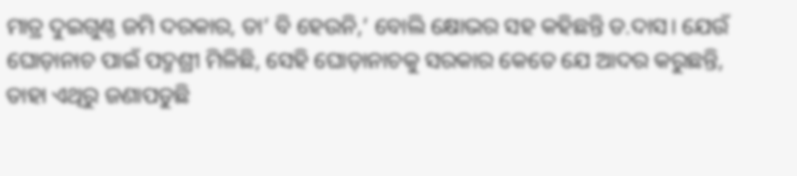ମାତ୍ର ଦୁଇଗୁଣ୍ଠ ଜମି ଦରକାର, ତା’ ବି ହେଉନି,’ ବୋଲି କ୍ଷୋଭର ସହ କହିଛନ୍ତି ଡ.ଦାସ। ଯେଉଁ ଘୋଡ଼ାନାଚ ପାଇଁ ପଦ୍ମଶ୍ରୀ ମିଳିଛି, ସେହି ଘୋଡ଼ାନାଚକୁ ସରକାର କେତେ ଯେ ଆଦର କରୁଛନ୍ତି, ତାହା ଏଥିରୁ ଜଣାପଡୁଛି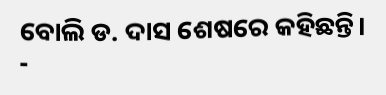ବୋଲି ଡ. ଦାସ ଶେଷରେ କହିଛନ୍ତି।
-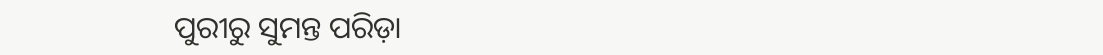ପୁରୀରୁ ସୁମନ୍ତ ପରିଡ଼ା